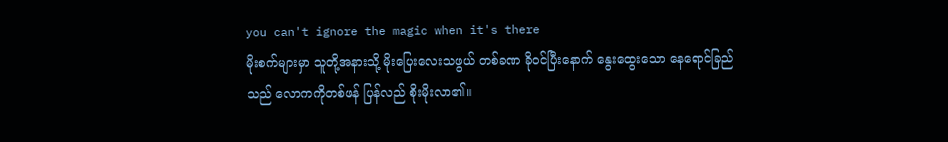you can't ignore the magic when it's there
မိုးစက်များမှာ သူတို့အနားသို့ မိုးပြေးလေးသဖွယ် တစ်ခဏ ခိုဝင်ပြီးနောက် နွေးထွေးသော နေရောင်ခြည်သည် လောကကိုတစ်ဖန် ပြန်လည် စိုးမိုးလာ၏။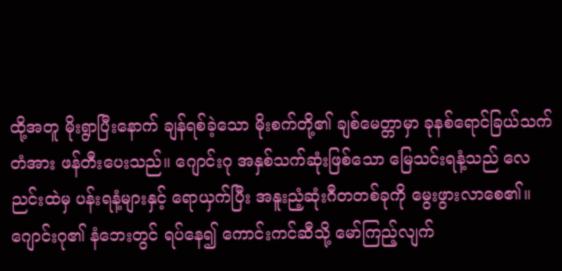ထို့အတူ မိုးရွာပြီးနောက် ချန်ရစ်ခဲ့သော မိုးစက်တို့၏ ချစ်မေတ္တာမှာ ခုနစ်ရောင်ခြယ်သက်တံအား ဖန်တီးပေးသည်။ ဂျောင်းဂု အနှစ်သက်ဆုံးဖြစ်သော မြေသင်းရနံ့သည် လေညင်းထဲမှ ပန်းရနံ့များနှင့် ရောယှက်ပြီး အနူးညံ့ဆုံးဂီတတစ်ခုကို မွေးဖွားလာစေ၏။
ဂျောင်းဂု၏ နံဘေးတွင် ရပ်နေ၍ ကောင်းကင်ဆီသို့ မော်ကြည့်လျက်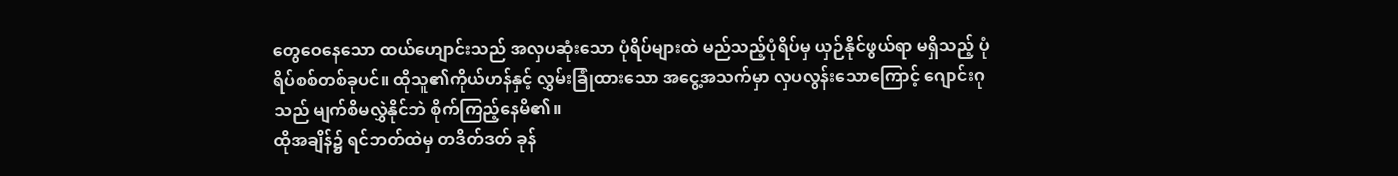တွေဝေနေသော ထယ်ဟျောင်းသည် အလှပဆုံးသော ပုံရိပ်များထဲ မည်သည့်ပုံရိပ်မှ ယှဉ်နိုင်ဖွယ်ရာ မရှိသည့် ပုံရိပ်စစ်တစ်ခုပင်။ ထိုသူ၏ကိုယ်ဟန်နှင့် လွှမ်းခြုံထားသော အငွေ့အသက်မှာ လှပလွန်းသောကြောင့် ဂျောင်းဂုသည် မျက်စိမလွှဲနိုင်ဘဲ စိုက်ကြည့်နေမိ၏။
ထိုအချိန်၌ ရင်ဘတ်ထဲမှ တဒိတ်ဒတ် ခုန်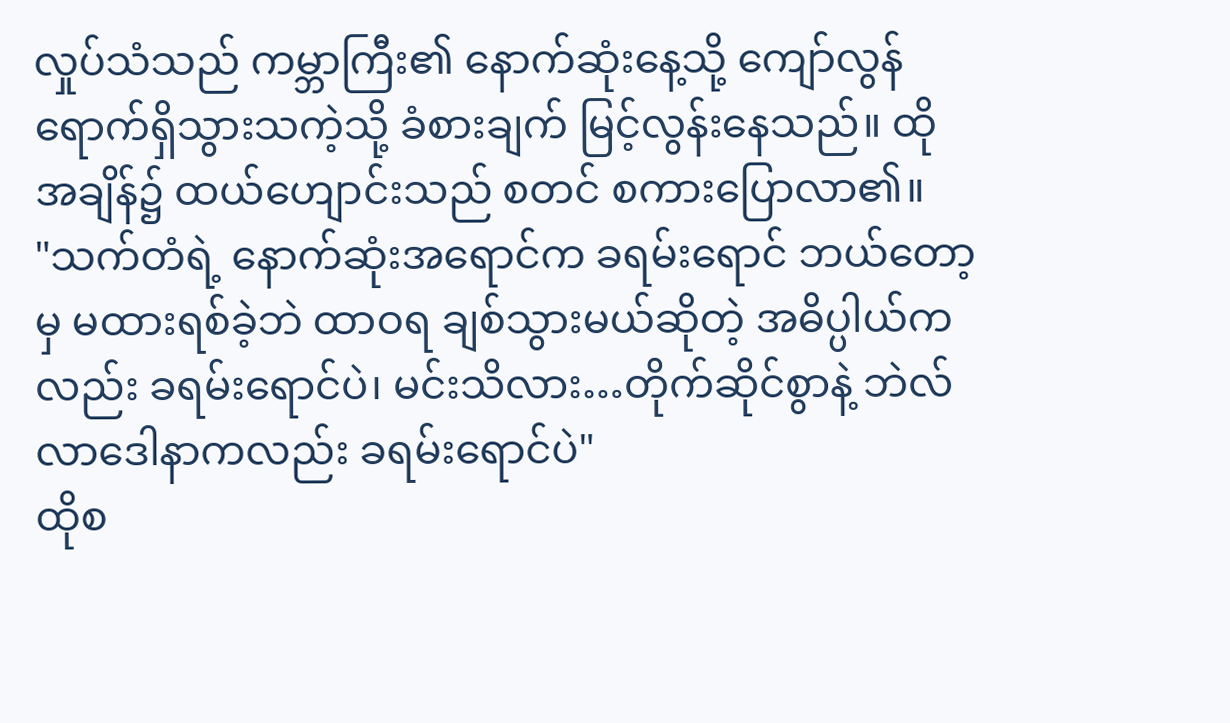လှုပ်သံသည် ကမ္ဘာကြီး၏ နောက်ဆုံးနေ့သို့ ကျော်လွန်ရောက်ရှိသွားသကဲ့သို့ ခံစားချက် မြင့်လွန်းနေသည်။ ထိုအချိန်၌ ထယ်ဟျောင်းသည် စတင် စကားပြောလာ၏။
"သက်တံရဲ့ နောက်ဆုံးအရောင်က ခရမ်းရောင် ဘယ်တော့မှ မထားရစ်ခဲ့ဘဲ ထာဝရ ချစ်သွားမယ်ဆိုတဲ့ အဓိပ္ပါယ်ကလည်း ခရမ်းရောင်ပဲ၊ မင်းသိလား…တိုက်ဆိုင်စွာနဲ့ ဘဲလ်လာဒေါနာကလည်း ခရမ်းရောင်ပဲ"
ထိုစ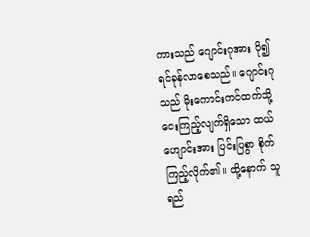ကားသည် ဂျောင်းဂုအား ပို၍ ရင်ခုန်လာစေသည်။ ဂျောင်းဂုသည် မိုးကောင်းကင်ထက်သို့ ငေးကြည့်လျက်ရှိသော ထယ်ဟျောင်းအား ပြင်းပြစွာ စိုက်ကြည့်လိုက်၏။ ထို့နောက် သူ ရည်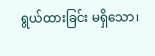ရွယ်ထားခြင်း မရှိသော၊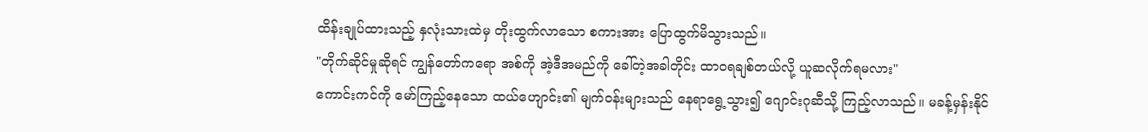ထိန်းချုပ်ထားသည့် နှလုံးသားထဲမှ တိုးထွက်လာသော စကားအား ပြောထွက်မိသွားသည်။
"တိုက်ဆိုင်မှုဆိုရင် ကျွန်တော်ကရော အစ်ကို အဲ့ဒီအမည်ကို ခေါ်တဲ့အခါတိုင်း ထာဝရချစ်တယ်လို့ ယူဆလိုက်ရမလား"
ကောင်းကင်ကို မော်ကြည့်နေသော ထယ်ဟျောင်း၏ မျက်ဝန်းများသည် နေရာရွေ့သွား၍ ဂျောင်းဂုဆီသို့ ကြည့်လာသည်။ မခန့်မှန်းနိုင်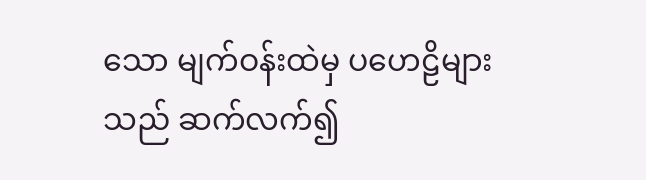သော မျက်ဝန်းထဲမှ ပဟေဠိများသည် ဆက်လက်၍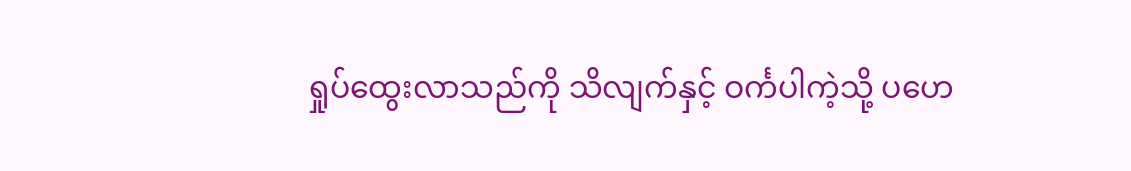ရှုပ်ထွေးလာသည်ကို သိလျက်နှင့် ဝင်္ကပါကဲ့သို့ ပဟေ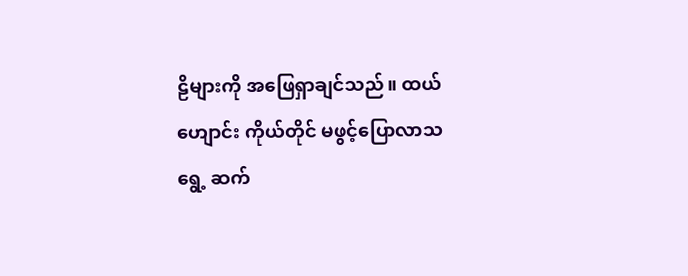ဠိများကို အဖြေရှာချင်သည်။ ထယ်ဟျောင်း ကိုယ်တိုင် မဖွင့်ပြောလာသရွေ့ ဆက်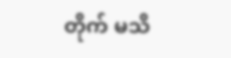တိုက် မသိ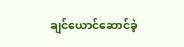ချင်ယောင်ဆောင်ခဲ့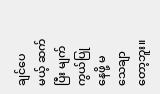ချင်ပေမယ့် ဆက်ပြီး မျက်ကွယ်ပြုနေဖို့ မသေချာတော့ဘူး။